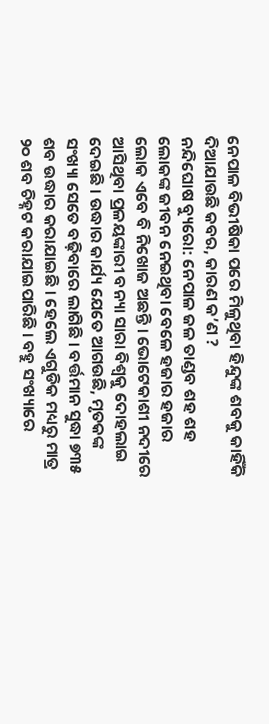ନେପାଳ ବିଭୀଷିକା ପରେ ମିଳୁଥିବା ହିନ୍ଦୁଙ୍କ ଶବକୁ କାହିଁକି ଦିଆଯାଉଛି କବର, କାରଣ କ’ଣ ?
ନନ୍ଦିଘୋଷ ବ୍ୟୁରୋ: ନେପାଳ ଜଳ ତାଣ୍ଡବ ଶହ ଶହ ଲୋକଙ୍କ ଜୀବନ ନେଇଥିବା ବେଳେ ହଜାର ହଜାର ଲୋକ ଏବେ ବି ନିଖୋଜ ଅଛନ୍ତି । ଭୋଟେକାଶୀ ନଦୀରେ ଆସିଥିବା ପ୍ରଳୟଙ୍କାରୀ ବନ୍ୟା ସାରା ବିଶ୍ବକୁ ଦୋହଲାଇ ଦେଇଛି । ଉଦ୍ଧାର କାର୍ଯ୍ୟ ଯେତେ ଆଗଉଛି, ମୃତକଙ୍କ ସଂଖ୍ୟା ସେତେ ବଢ଼ିବାରେ ଲାଗିଛି । ବର୍ତ୍ତମାନ ସୁଦ୍ଧା ୭୩୫ ଶବ ଉଦ୍ଧାର କରାଯାଇଛି । ହେଲେ ଏଗୁଡିକ ମଧ୍ୟରୁ ମାତ୍ର ୨୦ ଶବ ଚିହ୍ନଟ କରାଯାଇପାରିଛି । ବହୁ ସଂଖ୍ୟାରେ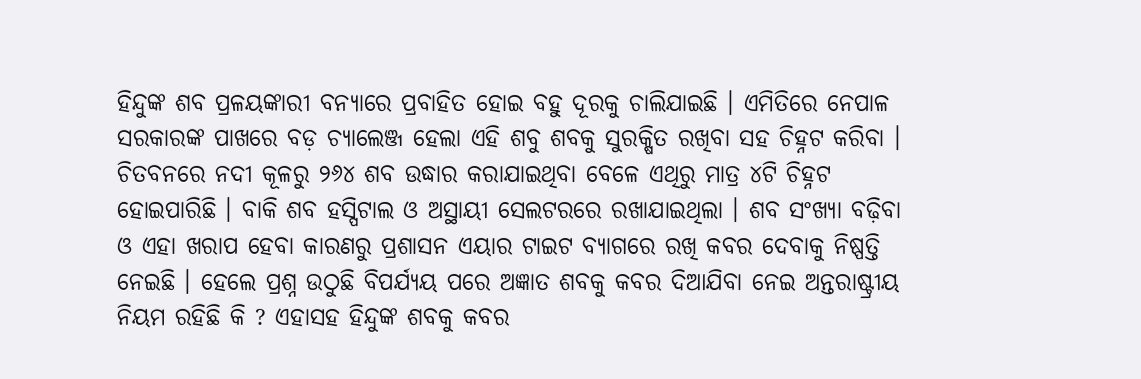ହିନ୍ଦୁଙ୍କ ଶବ ପ୍ରଳୟଙ୍କାରୀ ବନ୍ୟାରେ ପ୍ରବାହିତ ହୋଇ ବହୁ ଦୂରକୁ ଚାଲିଯାଇଛି । ଏମିତିରେ ନେପାଳ ସରକାରଙ୍କ ପାଖରେ ବଡ଼ ଚ୍ୟାଲେଞ୍ଜ ହେଲା ଏହି ଶବୁ ଶବକୁ ସୁରକ୍ଷିତ ରଖିବା ସହ ଚିହ୍ନଟ କରିବା ।
ଚିତବନରେ ନଦୀ କୂଳରୁ ୨୬୪ ଶବ ଉଦ୍ଧାର କରାଯାଇଥିବା ବେଳେ ଏଥିରୁ ମାତ୍ର ୪ଟି ଚିହ୍ନଟ ହୋଇପାରିଛି । ବାକି ଶବ ହସ୍ପିଟାଲ ଓ ଅସ୍ଥାୟୀ ସେଲଟରରେ ରଖାଯାଇଥିଲା । ଶବ ସଂଖ୍ୟା ବଢ଼ିବା ଓ ଏହା ଖରାପ ହେବା କାରଣରୁ ପ୍ରଶାସନ ଏୟାର ଟାଇଟ ବ୍ୟାଗରେ ରଖି କବର ଦେବାକୁ ନିଷ୍ପତ୍ତି ନେଇଛି । ହେଲେ ପ୍ରଶ୍ନ ଉଠୁଛି ବିପର୍ଯ୍ୟୟ ପରେ ଅଜ୍ଞାତ ଶବକୁ କବର ଦିଆଯିବା ନେଇ ଅନ୍ତରାଷ୍ଟ୍ରୀୟ ନିୟମ ରହିଛି କି ? ଏହାସହ ହିନ୍ଦୁଙ୍କ ଶବକୁ କବର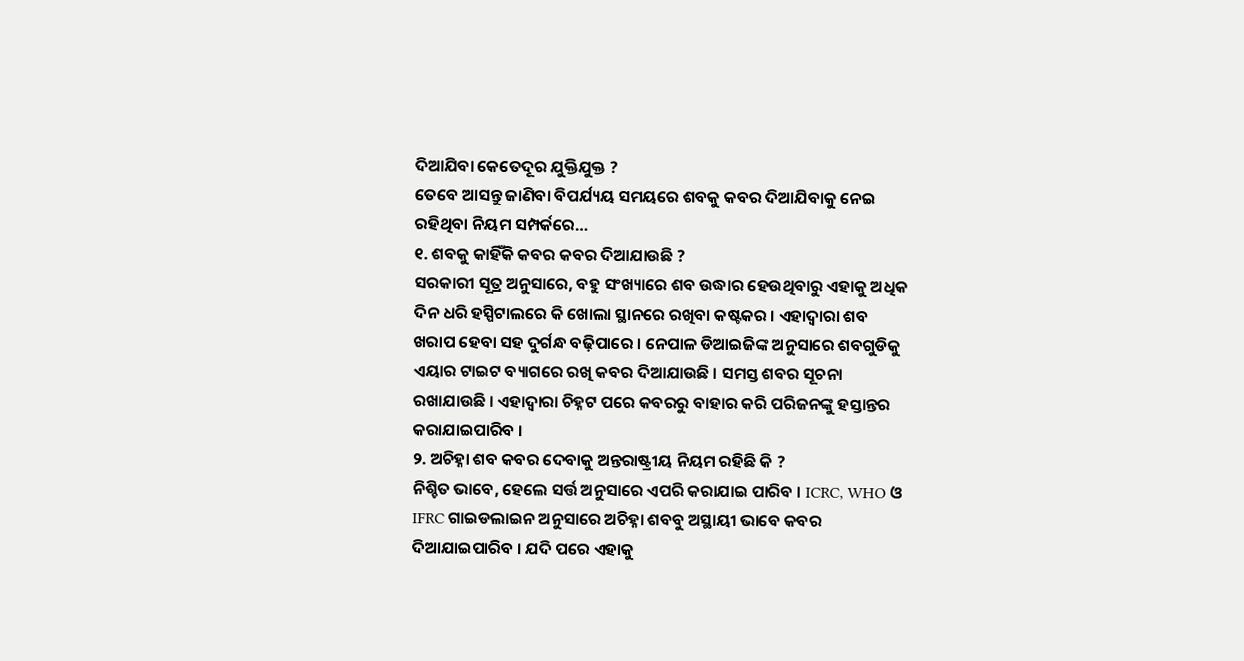ଦିଆଯିବା କେତେଦୂର ଯୁକ୍ତିଯୁକ୍ତ ?
ତେବେ ଆସନ୍ତୁ ଜାଣିବା ବିପର୍ଯ୍ୟୟ ସମୟରେ ଶବକୁ କବର ଦିଆଯିବାକୁ ନେଇ ରହିଥିବା ନିୟମ ସମ୍ପର୍କରେ…
୧. ଶବକୁ କାହିଁକି କବର କବର ଦିଆଯାଉଛି ?
ସରକାରୀ ସୂତ୍ର ଅନୁସାରେ, ବହୁ ସଂଖ୍ୟାରେ ଶବ ଉଦ୍ଧାର ହେଉଥିବାରୁ ଏହାକୁ ଅଧିକ ଦିନ ଧରି ହସ୍ପିଟାଲରେ କି ଖୋଲା ସ୍ଥାନରେ ରଖିବା କଷ୍ଟକର । ଏହାଦ୍ବାରା ଶବ ଖରାପ ହେବା ସହ ଦୁର୍ଗନ୍ଧ ବଢ଼ିପାରେ । ନେପାଳ ଡିଆଇଜିଙ୍କ ଅନୁସାରେ ଶବଗୁଡିକୁ ଏୟାର ଟାଇଟ ବ୍ୟାଗରେ ରଖି କବର ଦିଆଯାଉଛି । ସମସ୍ତ ଶବର ସୂଚନା ରଖାଯାଉଛି । ଏହାଦ୍ବାରା ଚିହ୍ନଟ ପରେ କବରରୁ ବାହାର କରି ପରିଜନଙ୍କୁ ହସ୍ତାନ୍ତର କରାଯାଇପାରିବ ।
୨. ଅଚିହ୍ନା ଶବ କବର ଦେବାକୁ ଅନ୍ତରାଷ୍ଟ୍ରୀୟ ନିୟମ ରହିଛି କି ?
ନିଶ୍ଚିତ ଭାବେ, ହେଲେ ସର୍ତ୍ତ ଅନୁସାରେ ଏପରି କରାଯାଇ ପାରିବ । ICRC, WHO ଓ IFRC ଗାଇଡଲାଇନ ଅନୁସାରେ ଅଚିହ୍ନା ଶବବୁ ଅସ୍ଥାୟୀ ଭାବେ କବର ଦିଆଯାଇପାରିବ । ଯଦି ପରେ ଏହାକୁ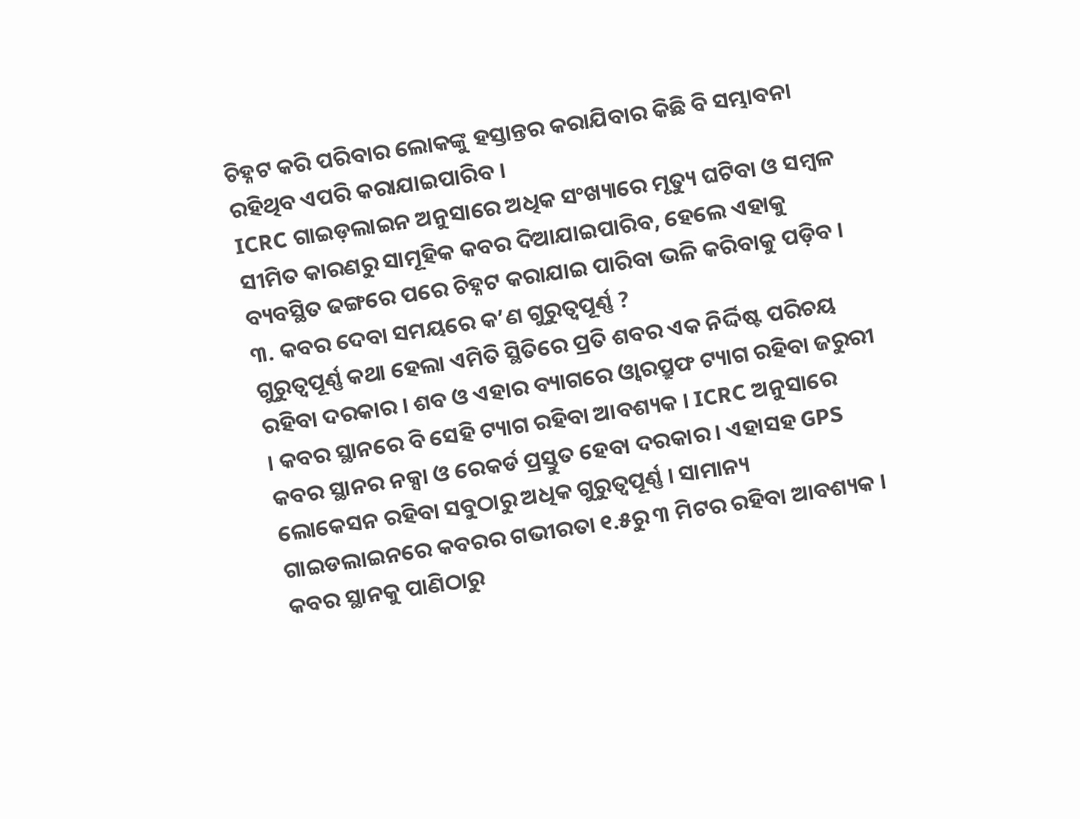ଚିହ୍ନଟ କରି ପରିବାର ଲୋକଙ୍କୁ ହସ୍ତାନ୍ତର କରାଯିବାର କିଛି ବି ସମ୍ଭାବନା ରହିଥିବ ଏପରି କରାଯାଇପାରିବ ।
ICRC ଗାଇଡ଼ଲାଇନ ଅନୁସାରେ ଅଧିକ ସଂଖ୍ୟାରେ ମୃତ୍ୟୁ ଘଟିବା ଓ ସମ୍ବଳ ସୀମିତ କାରଣରୁ ସାମୂହିକ କବର ଦିଆଯାଇପାରିବ, ହେଲେ ଏହାକୁ ବ୍ୟବସ୍ଥିତ ଢଙ୍ଗରେ ପରେ ଚିହ୍ନଟ କରାଯାଇ ପାରିବା ଭଳି କରିବାକୁ ପଡ଼ିବ ।
୩. କବର ଦେବା ସମୟରେ କ’ଣ ଗୁରୁତ୍ବପୂର୍ଣ୍ଣ ?
ଗୁରୁତ୍ବପୂର୍ଣ୍ଣ କଥା ହେଲା ଏମିତି ସ୍ଥିତିରେ ପ୍ରତି ଶବର ଏକ ନିର୍ଦ୍ଦିଷ୍ଟ ପରିଚୟ ରହିବା ଦରକାର । ଶବ ଓ ଏହାର ବ୍ୟାଗରେ ଓ୍ବାରପ୍ରୁଫ ଟ୍ୟାଗ ରହିବା ଜରୁରୀ । କବର ସ୍ଥାନରେ ବି ସେହି ଟ୍ୟାଗ ରହିବା ଆବଶ୍ୟକ । ICRC ଅନୁସାରେ କବର ସ୍ଥାନର ନକ୍ସା ଓ ରେକର୍ଡ ପ୍ରସ୍ତୁତ ହେବା ଦରକାର । ଏହାସହ GPS ଲୋକେସନ ରହିବା ସବୁଠାରୁ ଅଧିକ ଗୁରୁତ୍ବପୂର୍ଣ୍ଣ । ସାମାନ୍ୟ ଗାଇଡଲାଇନରେ କବରର ଗଭୀରତା ୧.୫ରୁ ୩ ମିଟର ରହିବା ଆବଶ୍ୟକ । କବର ସ୍ଥାନକୁ ପାଣିଠାରୁ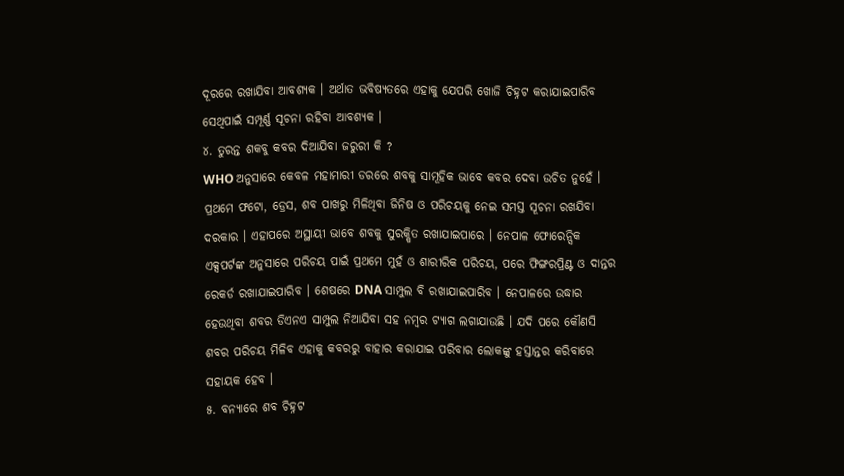ଦୂରରେ ରଖାଯିବା ଆବଶ୍ୟକ । ଅର୍ଥାତ ଭବିଷ୍ୟତରେ ଏହାକୁ ଯେପରି ଖୋଜି ଚିହ୍ନଟ କରାଯାଇପାରିବ ସେଥିପାଇଁ ସମ୍ପୂର୍ଣ୍ଣ ସୂଚନା ରହିବା ଆବଶ୍ୟକ ।
୪. ତୁରନ୍ତ ଶକବୁ କବର ଦିଆଯିବା ଜରୁରୀ କି ?
WHO ଅନୁସାରେ କେବଳ ମହାମାରୀ ଡରରେ ଶବକୁ ସାମୂହିକ ଭାବେ କବର ଦେବା ଉଚିତ ନୁହେଁ । ପ୍ରଥମେ ଫଟୋ, ଡ୍ରେସ, ଶବ ପାଖରୁ ମିଳିଥିବା ଜିନିଷ ଓ ପରିଚୟକୁ ନେଇ ସମସ୍ତ ସୂଚନା ରଖଯିବା ଦରକାର । ଏହାପରେ ଅସ୍ଥାୟୀ ଭାବେ ଶବକୁ ସୁରକ୍ଷିତ ରଖାଯାଇପାରେ । ନେପାଳ ଫୋରେନ୍ସିକ ଏକ୍ସପର୍ଟଙ୍କ ଅନୁସାରେ ପରିଚୟ ପାଇଁ ପ୍ରଥମେ ମୁହଁ ଓ ଶାରୀରିକ ପରିଚୟ, ପରେ ଫିଙ୍ଗରପ୍ରିଣ୍ଟ ଓ ଦାନ୍ତର ରେକର୍ଡ ରଖାଯାଇପାରିବ । ଶେଷରେ DNA ସାମ୍ପୁଲ ବି ରଖାଯାଇପାରିବ । ନେପାଳରେ ଉଦ୍ଧାର ହେଉଥିବା ଶବର ଡିଏନଏ ସାମ୍ପୁଲ ନିଆଯିବା ସହ ନମ୍ବର ଟ୍ୟାଗ ଲଗାଯାଉଛି । ଯଦି ପରେ କୌଣସି ଶବର ପରିଚୟ ମିଳିବ ଏହାକୁ କବରରୁ ବାହାର କରାଯାଇ ପରିବାର ଲୋକଙ୍କୁ ହସ୍ତାନ୍ତର କରିବାରେ ସହାୟକ ହେବ ।
୫. ବନ୍ୟାରେ ଶବ ଚିହ୍ନଟ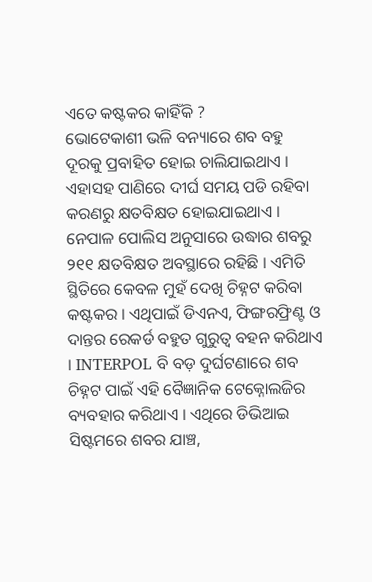ଏତେ କଷ୍ଟକର କାହିଁକି ?
ଭୋଟେକାଶୀ ଭଳି ବନ୍ୟାରେ ଶବ ବହୁ ଦୂରକୁ ପ୍ରବାହିତ ହୋଇ ଚାଲିଯାଇଥାଏ । ଏହାସହ ପାଣିରେ ଦୀର୍ଘ ସମୟ ପଡି ରହିବା କରଣରୁ କ୍ଷତବିକ୍ଷତ ହୋଇଯାଇଥାଏ । ନେପାଳ ପୋଲିସ ଅନୁସାରେ ଉଦ୍ଧାର ଶବରୁ ୨୧୧ କ୍ଷତବିକ୍ଷତ ଅବସ୍ଥାରେ ରହିଛି । ଏମିତି ସ୍ଥିତିରେ କେବଳ ମୁହଁ ଦେଖି ଚିହ୍ନଟ କରିବା କଷ୍ଟକର । ଏଥିପାଇଁ ଡିଏନଏ, ଫିଙ୍ଗରଫ୍ରିଣ୍ଟ ଓ ଦାନ୍ତର ରେକର୍ଡ ବହୁତ ଗୁରୁତ୍ବ ବହନ କରିଥାଏ । INTERPOL ବି ବଡ଼ ଦୁର୍ଘଟଣାରେ ଶବ ଚିହ୍ନଟ ପାଇଁ ଏହି ବୈଜ୍ଞାନିକ ଟେକ୍ନୋଲଜିର ବ୍ୟବହାର କରିଥାଏ । ଏଥିରେ ଡିଭିଆଇ ସିଷ୍ଟମରେ ଶବର ଯାଞ୍ଚ,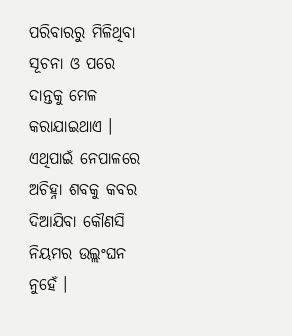ପରିବାରରୁ ମିଳିଥିବା ସୂଚନା ଓ ପରେ ଦାନ୍ତକୁ ମେଳ କରାଯାଇଥାଏ ।
ଏଥିପାଇଁ ନେପାଳରେ ଅଚିହ୍ନା ଶବକୁ କବର ଦିଆଯିବା କୌଣସି ନିୟମର ଉଲ୍ଲଂଘନ ନୁହେଁ ।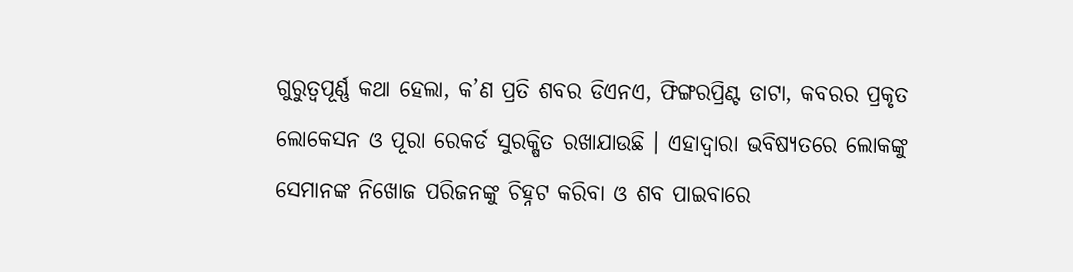ଗୁରୁତ୍ବପୂର୍ଣ୍ଣ କଥା ହେଲା, କ’ଣ ପ୍ରତି ଶବର ଡିଏନଏ, ଫିଙ୍ଗରପ୍ରିଣ୍ଟ ଡାଟା, କବରର ପ୍ରକୃତ ଲୋକେସନ ଓ ପୂରା ରେକର୍ଡ ସୁରକ୍ଷିତ ରଖାଯାଉଛି । ଏହାଦ୍ବାରା ଭବିଷ୍ୟତରେ ଲୋକଙ୍କୁ ସେମାନଙ୍କ ନିଖୋଜ ପରିଜନଙ୍କୁ ଚିହ୍ନଟ କରିବା ଓ ଶବ ପାଇବାରେ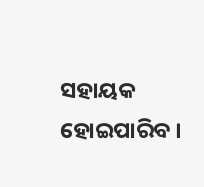ସହାୟକ ହୋଇପାରିବ ।